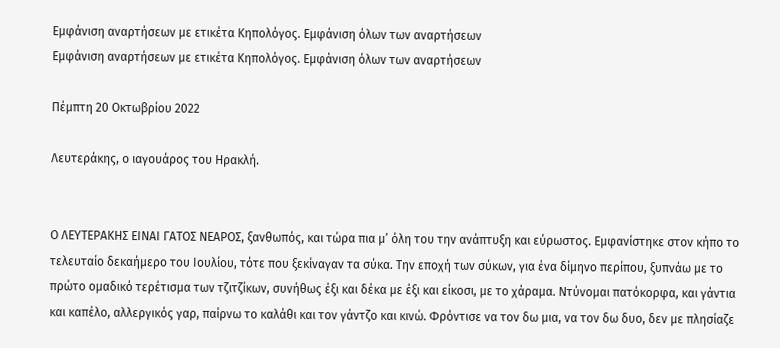Εμφάνιση αναρτήσεων με ετικέτα Κηπολόγος. Εμφάνιση όλων των αναρτήσεων
Εμφάνιση αναρτήσεων με ετικέτα Κηπολόγος. Εμφάνιση όλων των αναρτήσεων

Πέμπτη 20 Οκτωβρίου 2022

Λευτεράκης, ο ιαγουάρος του Ηρακλή.


Ο ΛΕΥΤΕΡΑΚΗΣ ΕΙΝΑΙ ΓΑΤΟΣ ΝΕΑΡΟΣ, ξανθωπός, και τώρα πια μ’ όλη του την ανάπτυξη και εύρωστος. Εμφανίστηκε στον κήπο το τελευταίο δεκαήμερο του Ιουλίου, τότε που ξεκίναγαν τα σύκα. Την εποχή των σύκων, για ένα δίμηνο περίπου, ξυπνάω με το πρώτο ομαδικό τερέτισμα των τζιτζίκων, συνήθως έξι και δέκα με έξι και είκοσι, με το χάραμα. Ντύνομαι πατόκορφα, και γάντια και καπέλο, αλλεργικός γαρ, παίρνω το καλάθι και τον γάντζο και κινώ. Φρόντισε να τον δω μια, να τον δω δυο, δεν με πλησίαζε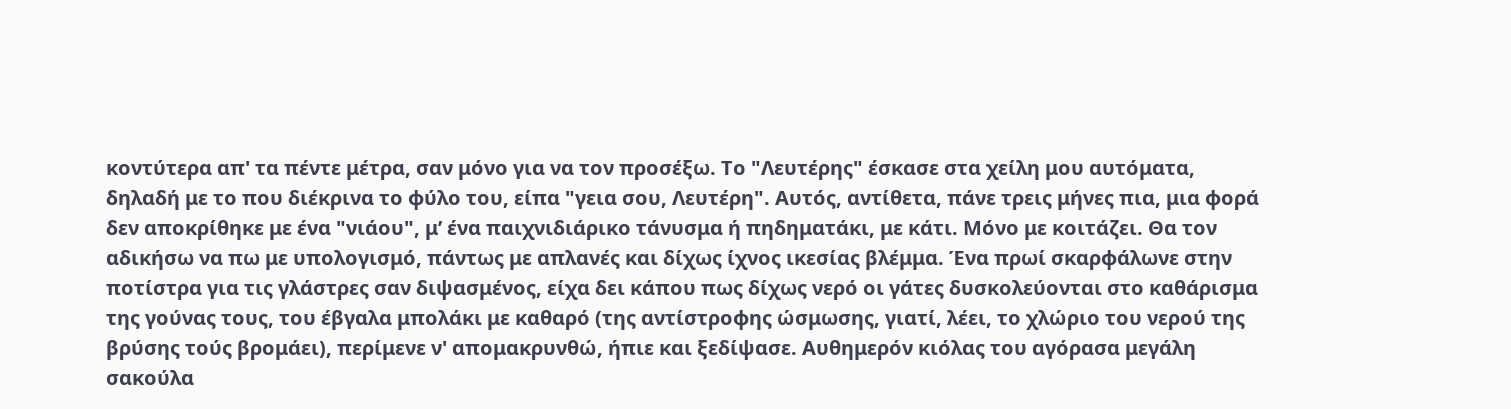κοντύτερα απ' τα πέντε μέτρα, σαν μόνο για να τον προσέξω. Το "Λευτέρης" έσκασε στα χείλη μου αυτόματα, δηλαδή με το που διέκρινα το φύλο του, είπα "γεια σου, Λευτέρη". Αυτός, αντίθετα, πάνε τρεις μήνες πια, μια φορά δεν αποκρίθηκε με ένα "νιάου", μ’ ένα παιχνιδιάρικο τάνυσμα ή πηδηματάκι, με κάτι. Μόνο με κοιτάζει. Θα τον αδικήσω να πω με υπολογισμό, πάντως με απλανές και δίχως ίχνος ικεσίας βλέμμα. Ένα πρωί σκαρφάλωνε στην ποτίστρα για τις γλάστρες σαν διψασμένος, είχα δει κάπου πως δίχως νερό οι γάτες δυσκολεύονται στο καθάρισμα της γούνας τους, του έβγαλα μπολάκι με καθαρό (της αντίστροφης ώσμωσης, γιατί, λέει, το χλώριο του νερού της βρύσης τούς βρομάει), περίμενε ν' απομακρυνθώ, ήπιε και ξεδίψασε. Αυθημερόν κιόλας του αγόρασα μεγάλη σακούλα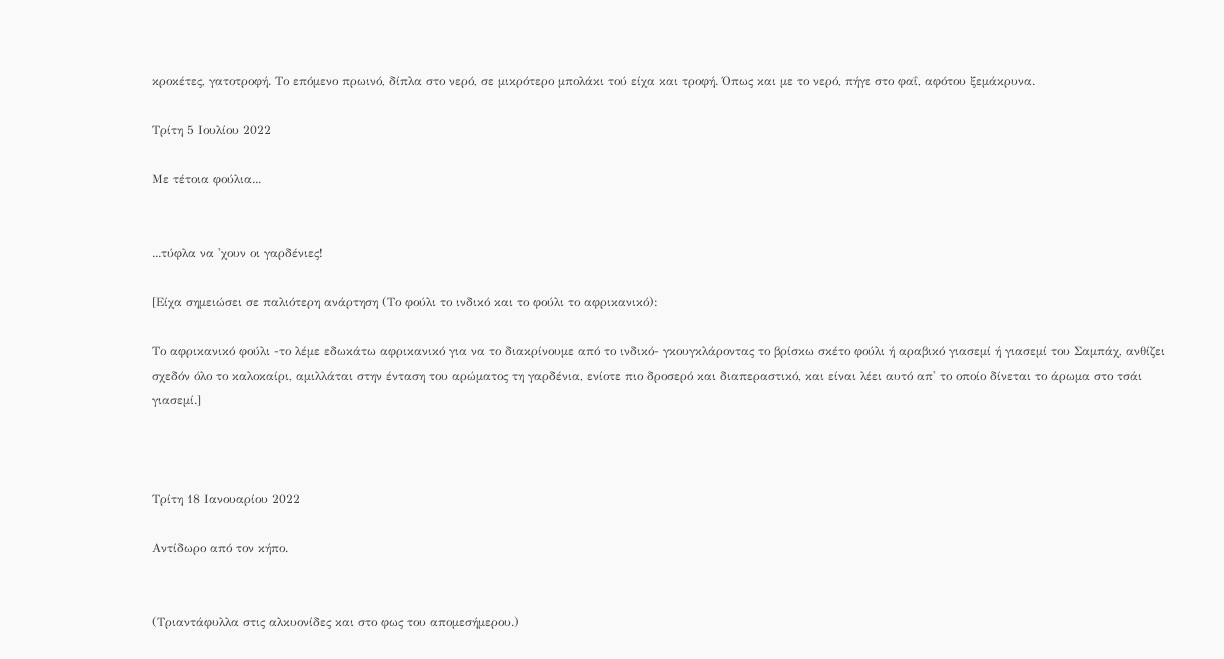κροκέτες, γατοτροφή. Το επόμενο πρωινό, δίπλα στο νερό, σε μικρότερο μπολάκι τού είχα και τροφή. Όπως και με το νερό, πήγε στο φαΐ, αφότου ξεμάκρυνα.

Τρίτη 5 Ιουλίου 2022

Με τέτοια φούλια...


...τύφλα να 'χουν οι γαρδένιες!

[Είχα σημειώσει σε παλιότερη ανάρτηση (Το φούλι το ινδικό και το φούλι το αφρικανικό):

Το αφρικανικό φούλι -το λέμε εδωκάτω αφρικανικό για να το διακρίνουμε από το ινδικό- γκουγκλάροντας το βρίσκω σκέτο φούλι ή αραβικό γιασεμί ή γιασεμί του Σαμπάχ, ανθίζει σχεδόν όλο το καλοκαίρι, αμιλλάται στην ένταση του αρώματος τη γαρδένια, ενίοτε πιο δροσερό και διαπεραστικό, και είναι λέει αυτό απ' το οποίο δίνεται το άρωμα στο τσάι γιασεμί.]



Τρίτη 18 Ιανουαρίου 2022

Αντίδωρο από τον κήπο.


(Τριαντάφυλλα στις αλκυονίδες και στο φως του απομεσήμερου.)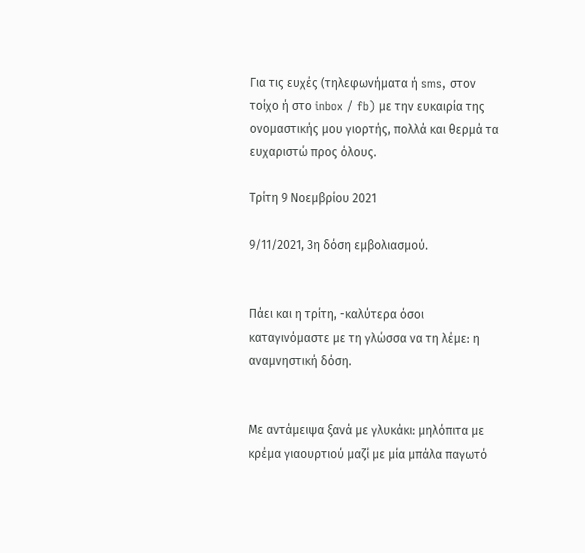Για τις ευχές (τηλεφωνήματα ή sms, στον τοίχο ή στο inbox / fb) με την ευκαιρία της ονομαστικής μου γιορτής, πολλά και θερμά τα ευχαριστώ προς όλους.

Τρίτη 9 Νοεμβρίου 2021

9/11/2021, 3η δόση εμβολιασμού.


Πάει και η τρίτη, -καλύτερα όσοι καταγινόμαστε με τη γλώσσα να τη λέμε: η αναμνηστική δόση.


Με αντάμειψα ξανά με γλυκάκι: μηλόπιτα με κρέμα γιαουρτιού μαζί με μία μπάλα παγωτό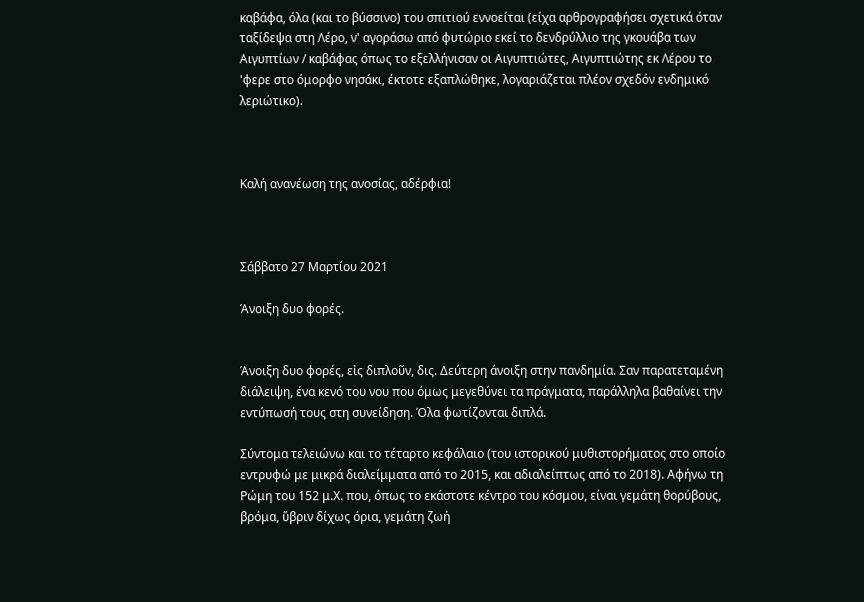καβάφα, όλα (και το βύσσινο) του σπιτιού εννοείται (είχα αρθρογραφήσει σχετικά όταν ταξίδεψα στη Λέρο, ν' αγοράσω από φυτώριο εκεί το δενδρύλλιο της γκουάβα των Αιγυπτίων / καβάφας όπως το εξελλήνισαν οι Αιγυπτιώτες, Αιγυπτιώτης εκ Λέρου το 'φερε στο όμορφο νησάκι, έκτοτε εξαπλώθηκε, λογαριάζεται πλέον σχεδόν ενδημικό λεριώτικο).



Καλή ανανέωση της ανοσίας, αδέρφια!



Σάββατο 27 Μαρτίου 2021

Άνοιξη δυο φορές.


Άνοιξη δυο φορές, εἰς διπλοῦν, δις. Δεύτερη άνοιξη στην πανδημία. Σαν παρατεταμένη διάλειψη, ένα κενό του νου που όμως μεγεθύνει τα πράγματα, παράλληλα βαθαίνει την εντύπωσή τους στη συνείδηση. Όλα φωτίζονται διπλά.

Σύντομα τελειώνω και το τέταρτο κεφάλαιο (του ιστορικού μυθιστορήματος στο οποίο εντρυφώ με μικρά διαλείμματα από το 2015, και αδιαλείπτως από το 2018). Αφήνω τη Ρώμη του 152 μ.Χ. που, όπως το εκάστοτε κέντρο του κόσμου, είναι γεμάτη θορύβους, βρόμα, ὕβριν δίχως όρια, γεμάτη ζωή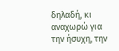δηλαδή, κι αναχωρώ για την ήσυχη, την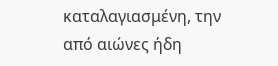καταλαγιασμένη, την από αιώνες ήδη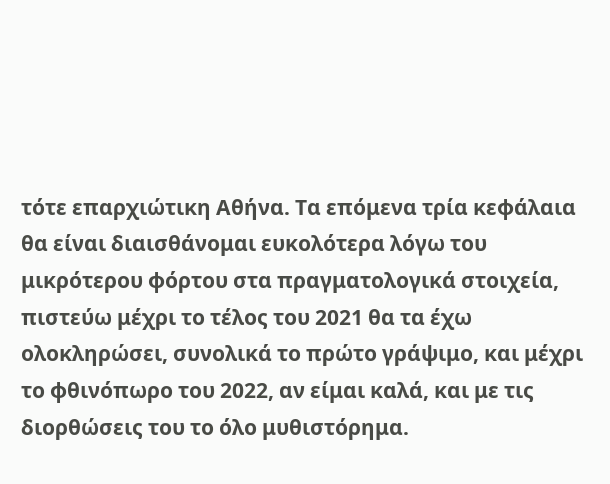τότε επαρχιώτικη Αθήνα. Τα επόμενα τρία κεφάλαια θα είναι διαισθάνομαι ευκολότερα λόγω του μικρότερου φόρτου στα πραγματολογικά στοιχεία, πιστεύω μέχρι το τέλος του 2021 θα τα έχω ολοκληρώσει, συνολικά το πρώτο γράψιμο, και μέχρι το φθινόπωρο του 2022, αν είμαι καλά, και με τις διορθώσεις του το όλο μυθιστόρημα.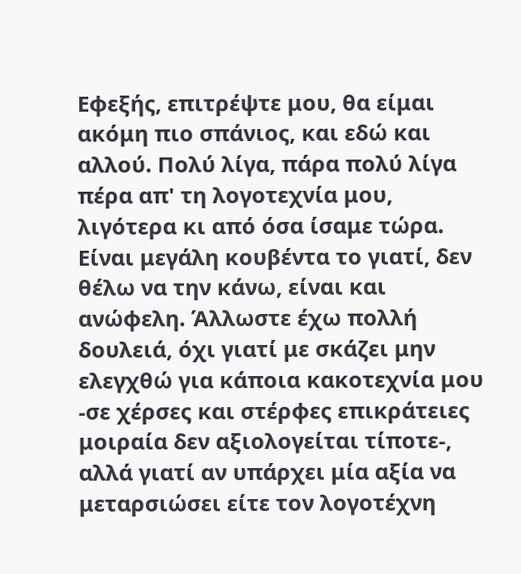Εφεξής, επιτρέψτε μου, θα είμαι ακόμη πιο σπάνιος, και εδώ και αλλού. Πολύ λίγα, πάρα πολύ λίγα πέρα απ' τη λογοτεχνία μου, λιγότερα κι από όσα ίσαμε τώρα. Είναι μεγάλη κουβέντα το γιατί, δεν θέλω να την κάνω, είναι και ανώφελη. Άλλωστε έχω πολλή δουλειά, όχι γιατί με σκάζει μην ελεγχθώ για κάποια κακοτεχνία μου -σε χέρσες και στέρφες επικράτειες μοιραία δεν αξιολογείται τίποτε-, αλλά γιατί αν υπάρχει μία αξία να μεταρσιώσει είτε τον λογοτέχνη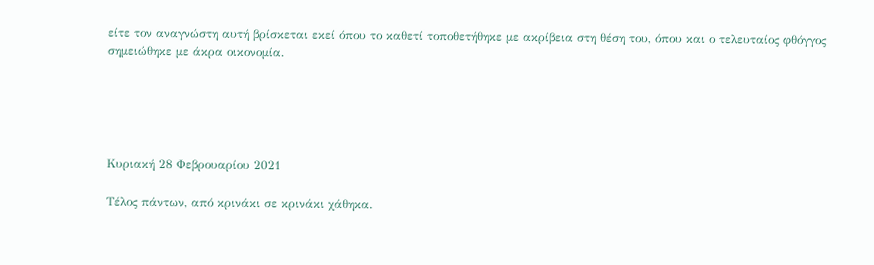είτε τον αναγνώστη αυτή βρίσκεται εκεί όπου το καθετί τοποθετήθηκε με ακρίβεια στη θέση του, όπου και ο τελευταίος φθόγγος σημειώθηκε με άκρα οικονομία.





Κυριακή 28 Φεβρουαρίου 2021

Τέλος πάντων, από κρινάκι σε κρινάκι χάθηκα.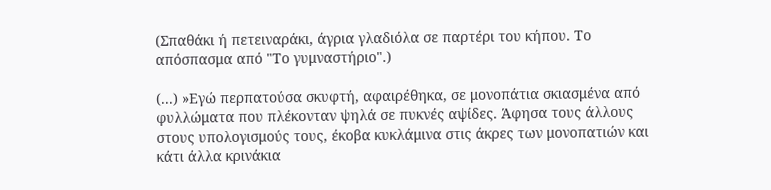(Σπαθάκι ή πετειναράκι, άγρια γλαδιόλα σε παρτέρι του κήπου. Το απόσπασμα από "Το γυμναστήριο".)

(...) »Εγώ περπατούσα σκυφτή, αφαιρέθηκα, σε μονοπάτια σκιασμένα από φυλλώματα που πλέκονταν ψηλά σε πυκνές αψίδες. Άφησα τους άλλους στους υπολογισμούς τους, έκοβα κυκλάμινα στις άκρες των μονοπατιών και κάτι άλλα κρινάκια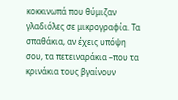κοκκινωπά που θύμιζαν γλαδιόλες σε μικρογραφία. Τα σπαθάκια, αν έχεις υπόψη σου, τα πετειναράκια –που τα κρινάκια τους βγαίνουν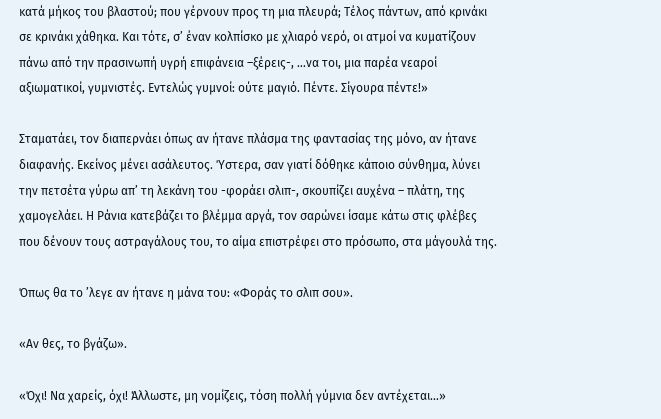κατά μήκος του βλαστού; που γέρνουν προς τη μια πλευρά; Τέλος πάντων, από κρινάκι σε κρινάκι χάθηκα. Και τότε, σ’ έναν κολπίσκο με χλιαρό νερό, οι ατμοί να κυματίζουν πάνω από την πρασινωπή υγρή επιφάνεια –ξέρεις-, …να τοι, μια παρέα νεαροί αξιωματικοί, γυμνιστές. Εντελώς γυμνοί: ούτε μαγιό. Πέντε. Σίγουρα πέντε!»

Σταματάει, τον διαπερνάει όπως αν ήτανε πλάσμα της φαντασίας της μόνο, αν ήτανε διαφανής. Εκείνος μένει ασάλευτος. Ύστερα, σαν γιατί δόθηκε κάποιο σύνθημα, λύνει την πετσέτα γύρω απ’ τη λεκάνη του -φοράει σλιπ-, σκουπίζει αυχένα – πλάτη, της χαμογελάει. Η Ράνια κατεβάζει το βλέμμα αργά, τον σαρώνει ίσαμε κάτω στις φλέβες που δένουν τους αστραγάλους του, το αίμα επιστρέφει στο πρόσωπο, στα μάγουλά της.

Όπως θα το ’λεγε αν ήτανε η μάνα του: «Φοράς το σλιπ σου».

«Αν θες, το βγάζω».

«Όχι! Να χαρείς, όχι! Άλλωστε, μη νομίζεις, τόση πολλή γύμνια δεν αντέχεται…»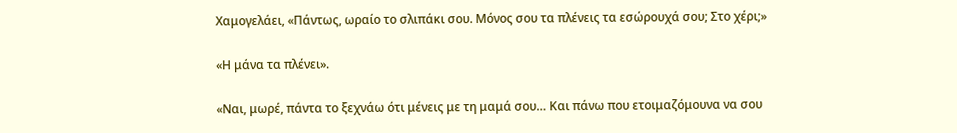Χαμογελάει, «Πάντως, ωραίο το σλιπάκι σου. Μόνος σου τα πλένεις τα εσώρουχά σου; Στο χέρι;»

«Η μάνα τα πλένει».

«Ναι, μωρέ, πάντα το ξεχνάω ότι μένεις με τη μαμά σου… Και πάνω που ετοιμαζόμουνα να σου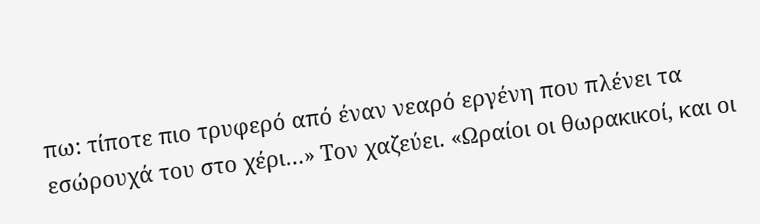πω: τίποτε πιο τρυφερό από έναν νεαρό εργένη που πλένει τα εσώρουχά του στο χέρι…» Τον χαζεύει. «Ωραίοι οι θωρακικοί, και οι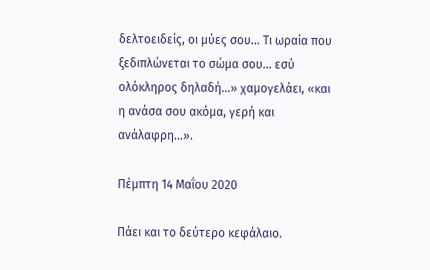δελτοειδείς, οι μύες σου… Τι ωραία που ξεδιπλώνεται το σώμα σου… εσύ ολόκληρος δηλαδή…» χαμογελάει, «και η ανάσα σου ακόμα, γερή και ανάλαφρη…».

Πέμπτη 14 Μαΐου 2020

Πάει και το δεύτερο κεφάλαιο.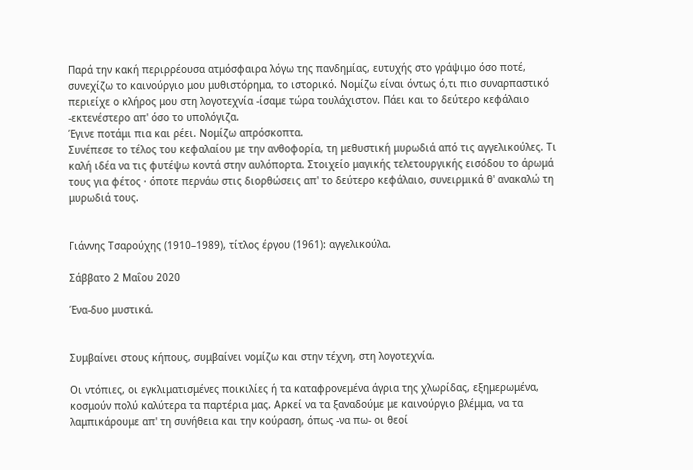Παρά την κακή περιρρέουσα ατμόσφαιρα λόγω της πανδημίας, ευτυχής στο γράψιμο όσο ποτέ, συνεχίζω το καινούργιο μου μυθιστόρημα, το ιστορικό. Νομίζω είναι όντως ό,τι πιο συναρπαστικό περιείχε ο κλήρος μου στη λογοτεχνία -ίσαμε τώρα τουλάχιστον. Πάει και το δεύτερο κεφάλαιο -εκτενέστερο απ' όσο το υπολόγιζα.
Έγινε ποτάμι πια και ρέει. Νομίζω απρόσκοπτα.
Συνέπεσε το τέλος του κεφαλαίου με την ανθοφορία, τη μεθυστική μυρωδιά από τις αγγελικούλες. Τι καλή ιδέα να τις φυτέψω κοντά στην αυλόπορτα. Στοιχείο μαγικής τελετουργικής εισόδου το άρωμά τους για φέτος · όποτε περνάω στις διορθώσεις απ' το δεύτερο κεφάλαιο, συνειρμικά θ' ανακαλώ τη μυρωδιά τους.


Γιάννης Τσαρούχης (1910–1989), τίτλος έργου (1961): αγγελικούλα.

Σάββατο 2 Μαΐου 2020

Ένα-δυο μυστικά.


Συμβαίνει στους κήπους, συμβαίνει νομίζω και στην τέχνη, στη λογοτεχνία.

Οι ντόπιες, οι εγκλιματισμένες ποικιλίες ή τα καταφρονεμένα άγρια της χλωρίδας, εξημερωμένα, κοσμούν πολύ καλύτερα τα παρτέρια μας. Αρκεί να τα ξαναδούμε με καινούργιο βλέμμα, να τα λαμπικάρουμε απ' τη συνήθεια και την κούραση, όπως -να πω- οι θεοί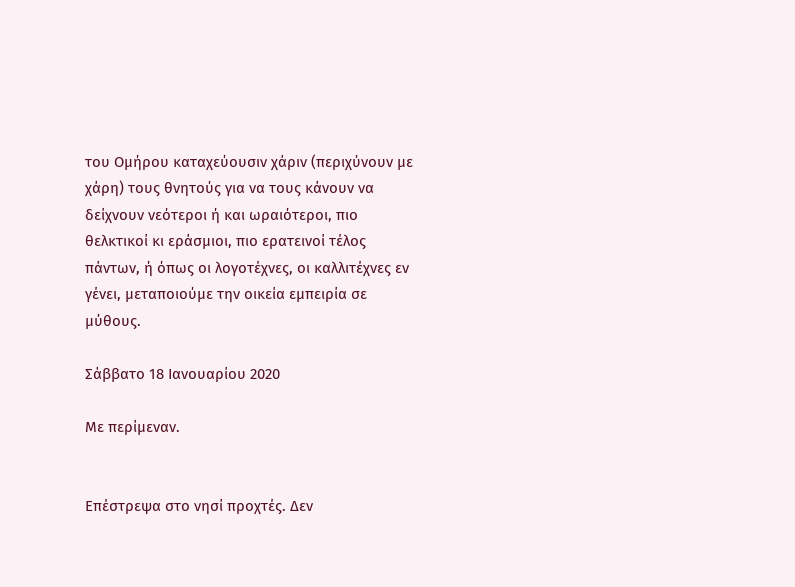του Ομήρου καταχεύουσιν χάριν (περιχύνουν με χάρη) τους θνητούς για να τους κάνουν να δείχνουν νεότεροι ή και ωραιότεροι, πιο θελκτικοί κι εράσμιοι, πιο ερατεινοί τέλος πάντων, ή όπως οι λογοτέχνες, οι καλλιτέχνες εν γένει, μεταποιούμε την οικεία εμπειρία σε μύθους.

Σάββατο 18 Ιανουαρίου 2020

Με περίμεναν.


Επέστρεψα στο νησί προχτές. Δεν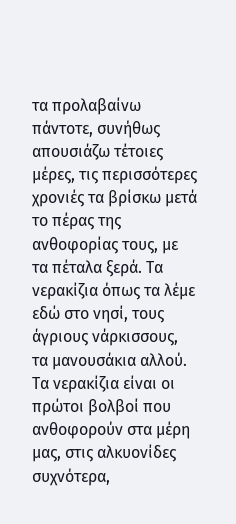τα προλαβαίνω πάντοτε, συνήθως απουσιάζω τέτοιες μέρες, τις περισσότερες χρονιές τα βρίσκω μετά το πέρας της ανθοφορίας τους, με τα πέταλα ξερά. Τα νερακίζια όπως τα λέμε εδώ στο νησί, τους άγριους νάρκισσους, τα μανουσάκια αλλού.
Τα νερακίζια είναι οι πρώτοι βολβοί που ανθοφορούν στα μέρη μας, στις αλκυονίδες συχνότερα,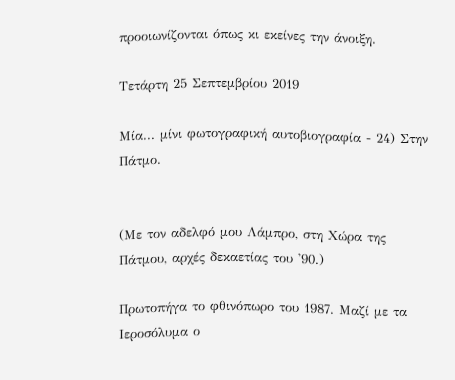προοιωνίζονται όπως κι εκείνες την άνοιξη.

Τετάρτη 25 Σεπτεμβρίου 2019

Μία... μίνι φωτογραφική αυτοβιογραφία - 24) Στην Πάτμο.


(Με τον αδελφό μου Λάμπρο, στη Χώρα της Πάτμου, αρχές δεκαετίας του '90.)

Πρωτοπήγα το φθινόπωρο του 1987. Μαζί με τα Ιεροσόλυμα ο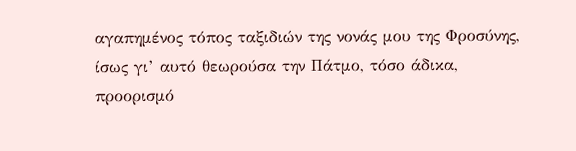αγαπημένος τόπος ταξιδιών της νονάς μου της Φροσύνης, ίσως γι’ αυτό θεωρούσα την Πάτμο, τόσο άδικα, προορισμό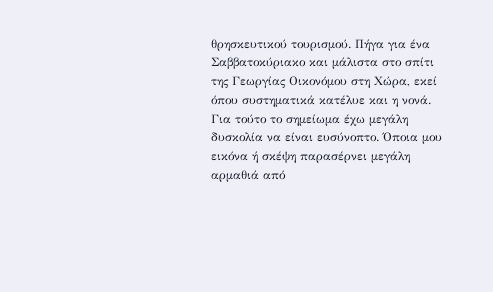θρησκευτικού τουρισμού. Πήγα για ένα Σαββατοκύριακο και μάλιστα στο σπίτι της Γεωργίας Οικονόμου στη Χώρα, εκεί όπου συστηματικά κατέλυε και η νονά. Για τούτο το σημείωμα έχω μεγάλη δυσκολία να είναι ευσύνοπτο. Όποια μου εικόνα ή σκέψη παρασέρνει μεγάλη αρμαθιά από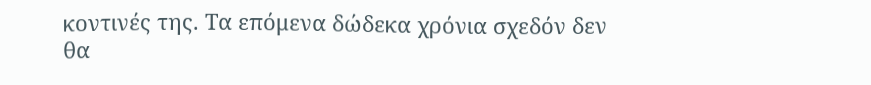κοντινές της. Τα επόμενα δώδεκα χρόνια σχεδόν δεν θα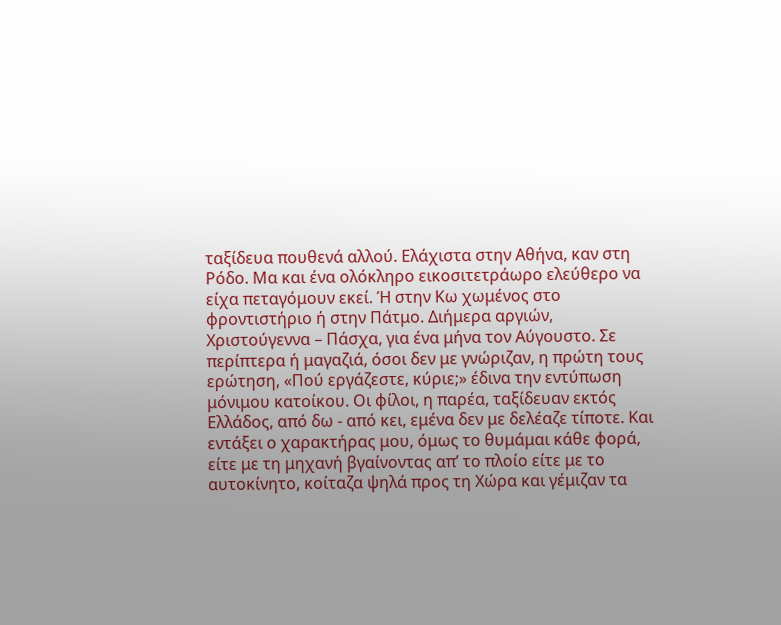ταξίδευα πουθενά αλλού. Ελάχιστα στην Αθήνα, καν στη Ρόδο. Μα και ένα ολόκληρο εικοσιτετράωρο ελεύθερο να είχα πεταγόμουν εκεί. Ή στην Κω χωμένος στο φροντιστήριο ή στην Πάτμο. Διήμερα αργιών, Χριστούγεννα – Πάσχα, για ένα μήνα τον Αύγουστο. Σε περίπτερα ή μαγαζιά, όσοι δεν με γνώριζαν, η πρώτη τους ερώτηση, «Πού εργάζεστε, κύριε;» έδινα την εντύπωση μόνιμου κατοίκου. Οι φίλοι, η παρέα, ταξίδευαν εκτός Ελλάδος, από δω - από κει, εμένα δεν με δελέαζε τίποτε. Και εντάξει ο χαρακτήρας μου, όμως το θυμάμαι κάθε φορά, είτε με τη μηχανή βγαίνοντας απ’ το πλοίο είτε με το αυτοκίνητο, κοίταζα ψηλά προς τη Χώρα και γέμιζαν τα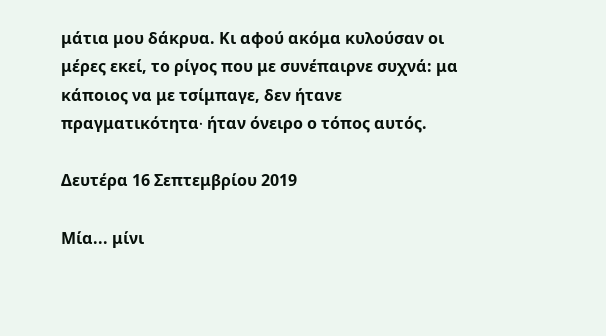μάτια μου δάκρυα. Κι αφού ακόμα κυλούσαν οι μέρες εκεί, το ρίγος που με συνέπαιρνε συχνά: μα κάποιος να με τσίμπαγε, δεν ήτανε πραγματικότητα∙ ήταν όνειρο ο τόπος αυτός.

Δευτέρα 16 Σεπτεμβρίου 2019

Μία... μίνι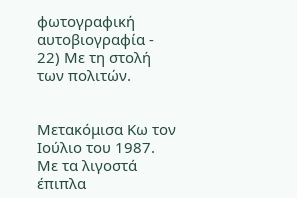φωτογραφική αυτοβιογραφία - 22) Με τη στολή των πολιτών.


Μετακόμισα Κω τον Ιούλιο του 1987. Με τα λιγοστά έπιπλα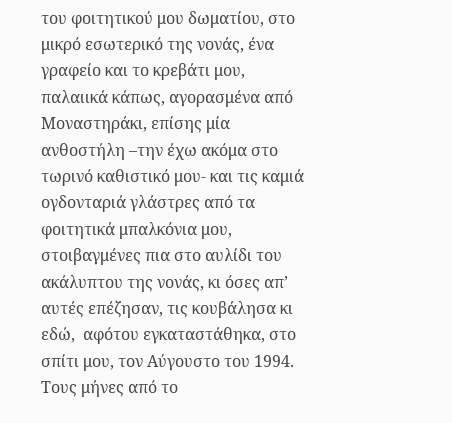του φοιτητικού μου δωματίου, στο μικρό εσωτερικό της νονάς, ένα γραφείο και το κρεβάτι μου, παλαιικά κάπως, αγορασμένα από Μοναστηράκι, επίσης μία ανθοστήλη –την έχω ακόμα στο τωρινό καθιστικό μου- και τις καμιά ογδονταριά γλάστρες από τα φοιτητικά μπαλκόνια μου, στοιβαγμένες πια στο αυλίδι του ακάλυπτου της νονάς, κι όσες απ’ αυτές επέζησαν, τις κουβάλησα κι εδώ,  αφότου εγκαταστάθηκα, στο σπίτι μου, τον Αύγουστο του 1994.
Τους μήνες από το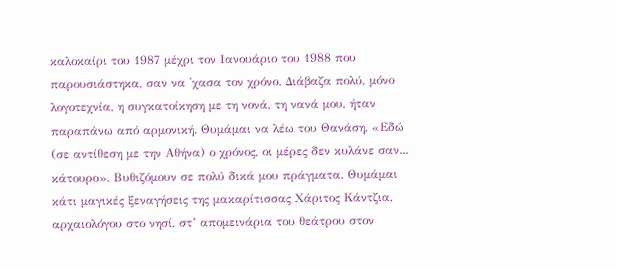καλοκαίρι του 1987 μέχρι τον Ιανουάριο του 1988 που παρουσιάστηκα, σαν να 'χασα τον χρόνο. Διάβαζα πολύ, μόνο λογοτεχνία, η συγκατοίκηση με τη νονά, τη νανά μου, ήταν παραπάνω από αρμονική. Θυμάμαι να λέω του Θανάση, «Εδώ (σε αντίθεση με την Αθήνα) ο χρόνος, οι μέρες δεν κυλάνε σαν... κάτουρο». Βυθιζόμουν σε πολύ δικά μου πράγματα. Θυμάμαι κάτι μαγικές ξεναγήσεις της μακαρίτισσας Χάριτος Κάντζια, αρχαιολόγου στο νησί, στ’ απομεινάρια του θεάτρου στον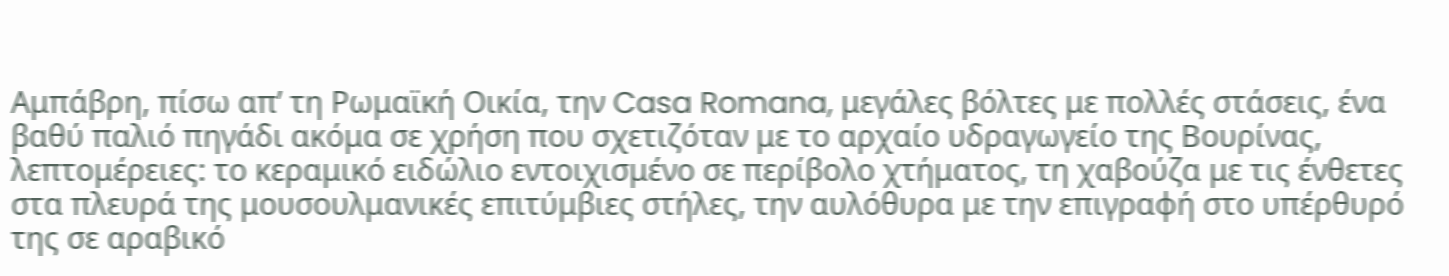Αμπάβρη, πίσω απ’ τη Ρωμαϊκή Οικία, την Casa Romana, μεγάλες βόλτες με πολλές στάσεις, ένα βαθύ παλιό πηγάδι ακόμα σε χρήση που σχετιζόταν με το αρχαίο υδραγωγείο της Βουρίνας, λεπτομέρειες: το κεραμικό ειδώλιο εντοιχισμένο σε περίβολο χτήματος, τη χαβούζα με τις ένθετες στα πλευρά της μουσουλμανικές επιτύμβιες στήλες, την αυλόθυρα με την επιγραφή στο υπέρθυρό της σε αραβικό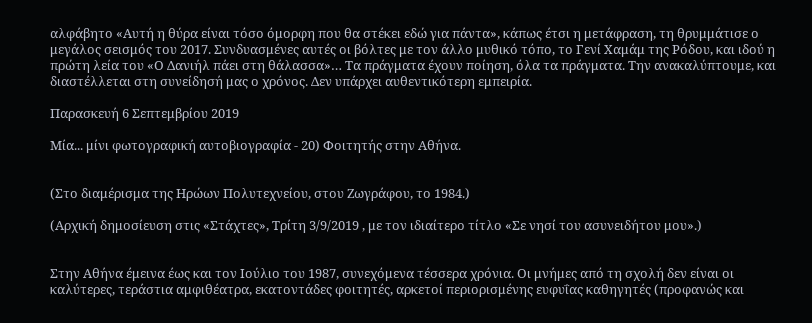αλφάβητο «Αυτή η θύρα είναι τόσο όμορφη που θα στέκει εδώ για πάντα», κάπως έτσι η μετάφραση, τη θρυμμάτισε ο μεγάλος σεισμός του 2017. Συνδυασμένες αυτές οι βόλτες με τον άλλο μυθικό τόπο, το Γενί Χαμάμ της Ρόδου, και ιδού η πρώτη λεία του «Ο Δανιήλ πάει στη θάλασσα»… Τα πράγματα έχουν ποίηση, όλα τα πράγματα. Την ανακαλύπτουμε, και διαστέλλεται στη συνείδησή μας ο χρόνος. Δεν υπάρχει αυθεντικότερη εμπειρία.

Παρασκευή 6 Σεπτεμβρίου 2019

Μία... μίνι φωτογραφική αυτοβιογραφία - 20) Φοιτητής στην Αθήνα.


(Στο διαμέρισμα της Ηρώων Πολυτεχνείου, στου Ζωγράφου, το 1984.)

(Αρχική δημοσίευση στις «Στάχτες», Τρίτη 3/9/2019 , με τον ιδιαίτερο τίτλο «Σε νησί του ασυνειδήτου μου».)


Στην Αθήνα έμεινα έως και τον Ιούλιο του 1987, συνεχόμενα τέσσερα χρόνια. Οι μνήμες από τη σχολή δεν είναι οι καλύτερες, τεράστια αμφιθέατρα, εκατοντάδες φοιτητές, αρκετοί περιορισμένης ευφυΐας καθηγητές (προφανώς και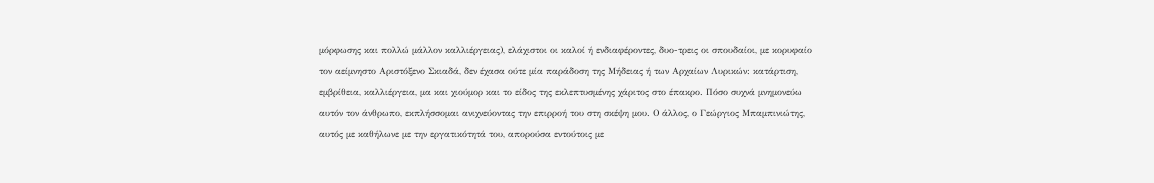μόρφωσης και πολλώ μάλλον καλλιέργειας), ελάχιστοι οι καλοί ή ενδιαφέροντες, δυο-τρεις οι σπουδαίοι, με κορυφαίο τον αείμνηστο Αριστόξενο Σκιαδά, δεν έχασα ούτε μία παράδοση της Μήδειας ή των Αρχαίων Λυρικών: κατάρτιση, εμβρίθεια, καλλιέργεια, μα και χιούμορ και το είδος της εκλεπτυσμένης χάριτος στο έπακρο. Πόσο συχνά μνημονεύω αυτόν τον άνθρωπο, εκπλήσσομαι ανιχνεύοντας την επιρροή του στη σκέψη μου. Ο άλλος, ο Γεώργιος Μπαμπινιώτης, αυτός με καθήλωνε με την εργατικότητά του, απορούσα εντούτοις με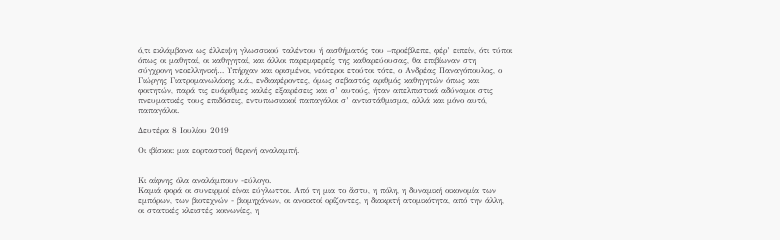ό,τι εκλάμβανα ως έλλειψη γλωσσικού ταλέντου ή αισθήματός του –προέβλεπε, φέρ’ ειπείν, ότι τύποι όπως οι μαθηταί, οι καθηγηταί, και άλλοι παρεμφερείς της καθαρεύουσας, θα επιβίωναν στη σύγχρονη νεοελληνική… Υπήρχαν και ορισμένοι, νεότεροι ετούτοι τότε, ο Ανδρέας Παναγόπουλος, ο Γιώργης Γιατρομανωλάκης κ.ά., ενδιαφέροντες, όμως σεβαστός αριθμός καθηγητών όπως και φοιτητών, παρά τις ευάριθμες καλές εξαιρέσεις και σ’ αυτούς, ήταν απελπιστικά αδύναμοι στις πνευματικές τους επιδόσεις, εντυπωσιακοί παπαγάλοι σ’ αντιστάθμισμα, αλλά και μόνο αυτό, παπαγάλοι.

Δευτέρα 8 Ιουλίου 2019

Οι ιβίσκοι: μια εορταστική θερινή αναλαμπή.


Κι αίφνης όλα αναλάμπουν -εύλογο.
Καμιά φορά οι συνειρμοί είναι εύγλωττοι. Από τη μια το ἄστυ, η πόλη, η δυναμική οικονομία των εμπόρων, των βιοτεχνών - βιομηχάνων, οι ανοικτοί ορίζοντες, η διακριτή ατομικότητα, από την άλλη, οι στατικές κλειστές κοινωνίες, η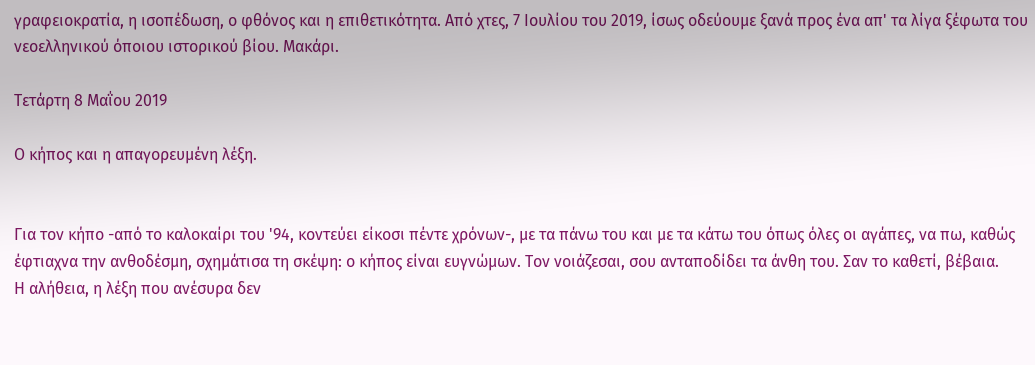γραφειοκρατία, η ισοπέδωση, ο φθόνος και η επιθετικότητα. Από χτες, 7 Ιουλίου του 2019, ίσως οδεύουμε ξανά προς ένα απ' τα λίγα ξέφωτα του νεοελληνικού όποιου ιστορικού βίου. Μακάρι.

Τετάρτη 8 Μαΐου 2019

Ο κήπος και η απαγορευμένη λέξη.


Για τον κήπο -από το καλοκαίρι του '94, κοντεύει είκοσι πέντε χρόνων-, με τα πάνω του και με τα κάτω του όπως όλες οι αγάπες, να πω, καθώς έφτιαχνα την ανθοδέσμη, σχημάτισα τη σκέψη: ο κήπος είναι ευγνώμων. Τον νοιάζεσαι, σου ανταποδίδει τα άνθη του. Σαν το καθετί, βέβαια.
Η αλήθεια, η λέξη που ανέσυρα δεν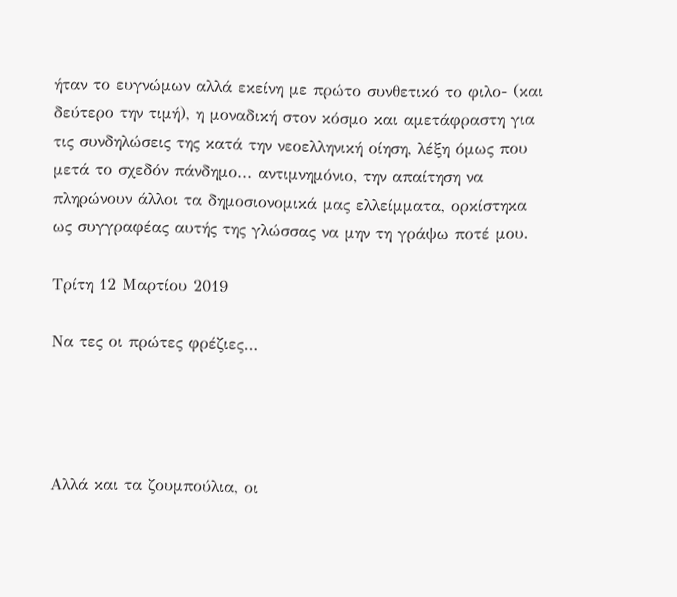ήταν το ευγνώμων αλλά εκείνη με πρώτο συνθετικό το φιλο- (και δεύτερο την τιμή), η μοναδική στον κόσμο και αμετάφραστη για τις συνδηλώσεις της κατά την νεοελληνική οίηση, λέξη όμως που μετά το σχεδόν πάνδημο... αντιμνημόνιο, την απαίτηση να πληρώνουν άλλοι τα δημοσιονομικά μας ελλείμματα, ορκίστηκα ως συγγραφέας αυτής της γλώσσας να μην τη γράψω ποτέ μου.

Τρίτη 12 Μαρτίου 2019

Να τες οι πρώτες φρέζιες…




Αλλά και τα ζουμπούλια, οι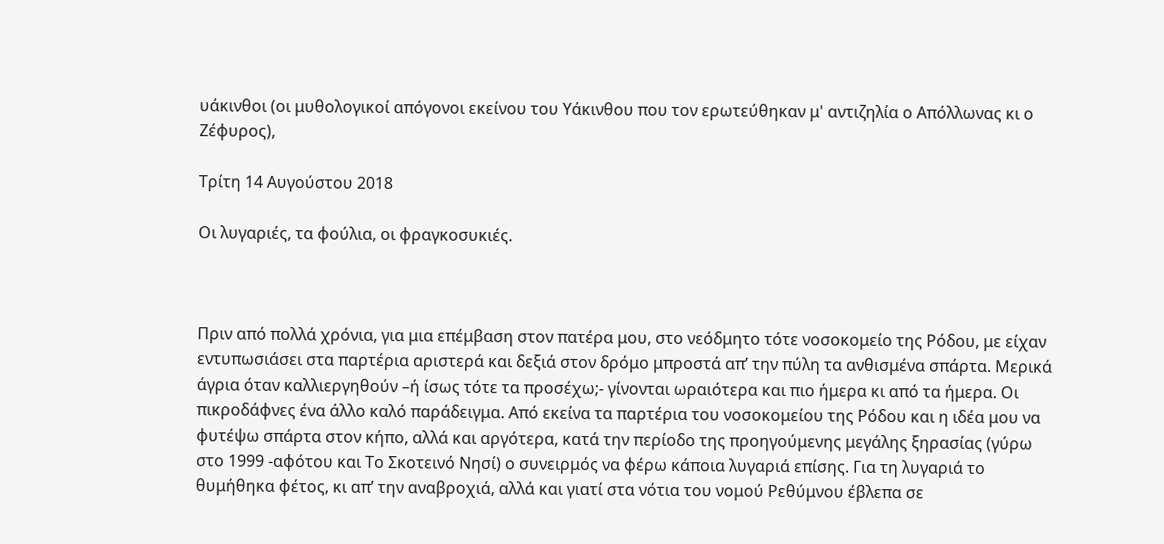υάκινθοι (οι μυθολογικοί απόγονοι εκείνου του Υάκινθου που τον ερωτεύθηκαν μ' αντιζηλία ο Απόλλωνας κι ο Ζέφυρος),

Τρίτη 14 Αυγούστου 2018

Οι λυγαριές, τα φούλια, οι φραγκοσυκιές.



Πριν από πολλά χρόνια, για μια επέμβαση στον πατέρα μου, στο νεόδμητο τότε νοσοκομείο της Ρόδου, με είχαν εντυπωσιάσει στα παρτέρια αριστερά και δεξιά στον δρόμο μπροστά απ’ την πύλη τα ανθισμένα σπάρτα. Μερικά άγρια όταν καλλιεργηθούν –ή ίσως τότε τα προσέχω;- γίνονται ωραιότερα και πιο ήμερα κι από τα ήμερα. Οι πικροδάφνες ένα άλλο καλό παράδειγμα. Από εκείνα τα παρτέρια του νοσοκομείου της Ρόδου και η ιδέα μου να φυτέψω σπάρτα στον κήπο, αλλά και αργότερα, κατά την περίοδο της προηγούμενης μεγάλης ξηρασίας (γύρω στο 1999 -αφότου και Το Σκοτεινό Νησί) ο συνειρμός να φέρω κάποια λυγαριά επίσης. Για τη λυγαριά το θυμήθηκα φέτος, κι απ’ την αναβροχιά, αλλά και γιατί στα νότια του νομού Ρεθύμνου έβλεπα σε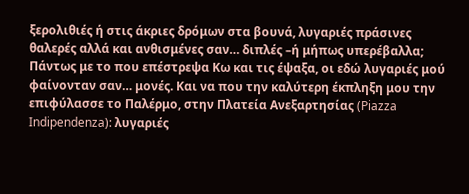ξερολιθιές ή στις άκριες δρόμων στα βουνά, λυγαριές πράσινες θαλερές αλλά και ανθισμένες σαν… διπλές –ή μήπως υπερέβαλλα; Πάντως με το που επέστρεψα Κω και τις έψαξα, οι εδώ λυγαριές μού φαίνονταν σαν… μονές. Και να που την καλύτερη έκπληξη μου την επιφύλασσε το Παλέρμο, στην Πλατεία Ανεξαρτησίας (Piazza Indipendenza): λυγαριές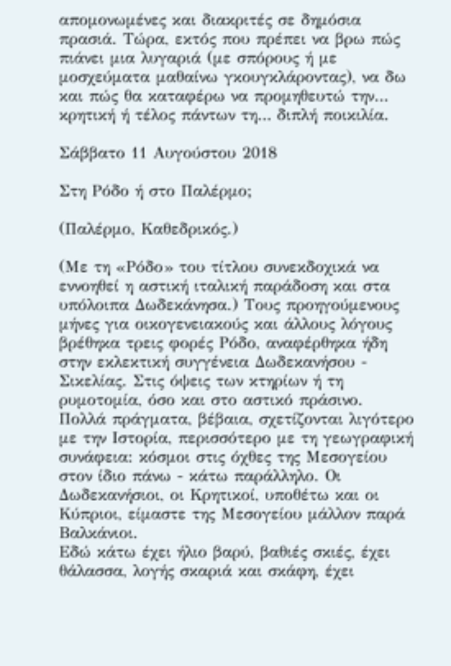απομονωμένες και διακριτές σε δημόσια πρασιά. Τώρα, εκτός που πρέπει να βρω πώς πιάνει μια λυγαριά (με σπόρους ή με μοσχεύματα μαθαίνω γκουγκλάροντας), να δω και πώς θα καταφέρω να προμηθευτώ την… κρητική ή τέλος πάντων τη… διπλή ποικιλία.

Σάββατο 11 Αυγούστου 2018

Στη Ρόδο ή στο Παλέρμο;

(Παλέρμο, Καθεδρικός.)

(Με τη «Ρόδο» του τίτλου συνεκδοχικά να εννοηθεί η αστική ιταλική παράδοση και στα υπόλοιπα Δωδεκάνησα.) Τους προηγούμενους μήνες για οικογενειακούς και άλλους λόγους βρέθηκα τρεις φορές Ρόδο, αναφέρθηκα ήδη στην εκλεκτική συγγένεια Δωδεκανήσου - Σικελίας. Στις όψεις των κτηρίων ή τη ρυμοτομία, όσο και στο αστικό πράσινο.
Πολλά πράγματα, βέβαια, σχετίζονται λιγότερο με την Ιστορία, περισσότερο με τη γεωγραφική συνάφεια: κόσμοι στις όχθες της Μεσογείου στον ίδιο πάνω - κάτω παράλληλο. Οι Δωδεκανήσιοι, οι Κρητικοί, υποθέτω και οι Κύπριοι, είμαστε της Μεσογείου μάλλον παρά Βαλκάνιοι.
Εδώ κάτω έχει ήλιο βαρύ, βαθιές σκιές, έχει θάλασσα, λογής σκαριά και σκάφη, έχει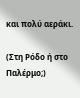και πολύ αεράκι.

(Στη Ρόδο ή στο Παλέρμο;)